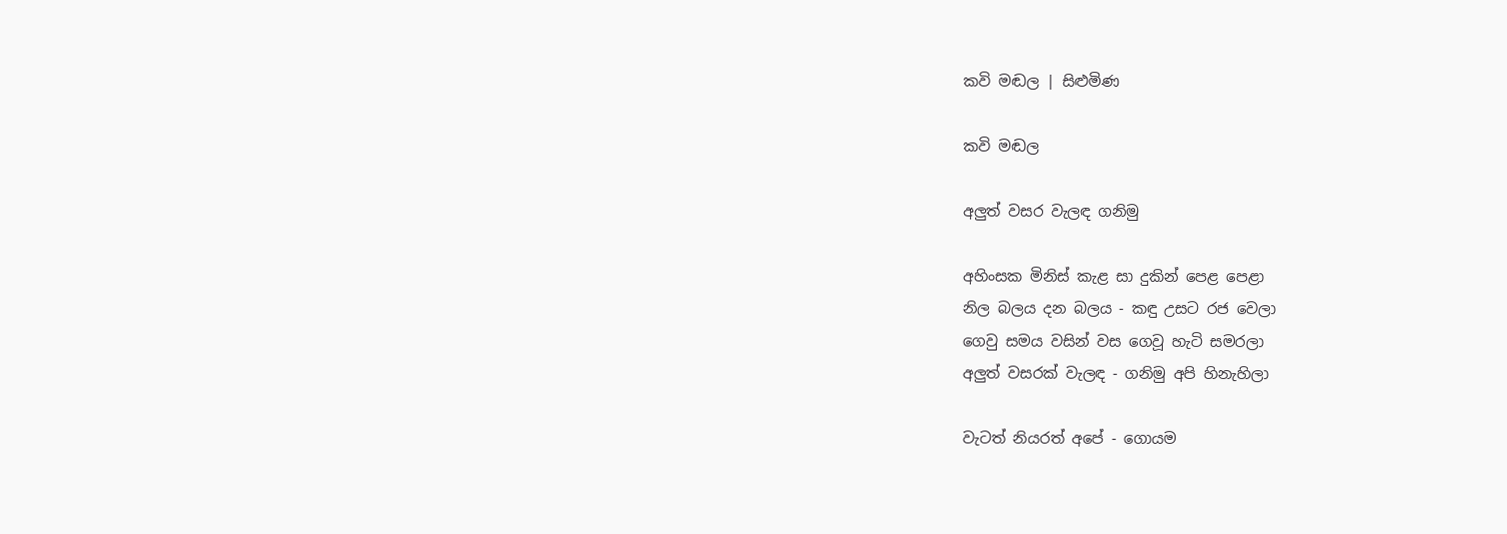කවි මඬල | සිළුමිණ

කවි මඬල

අලුත් වසර වැලඳ ගනිමු

අහිංසක මිනිස් කැළ සා දුකින් පෙළ පෙළා
නිල බලය දන බලය - කඳු උසට රජ වෙලා
ගෙවු සමය වසින් වස ගෙවූ හැටි සමරලා
අලුත් වසරක් වැලඳ - ගනිමු අපි හිනැහිලා

වැටත් නියරත් අපේ - ගොයම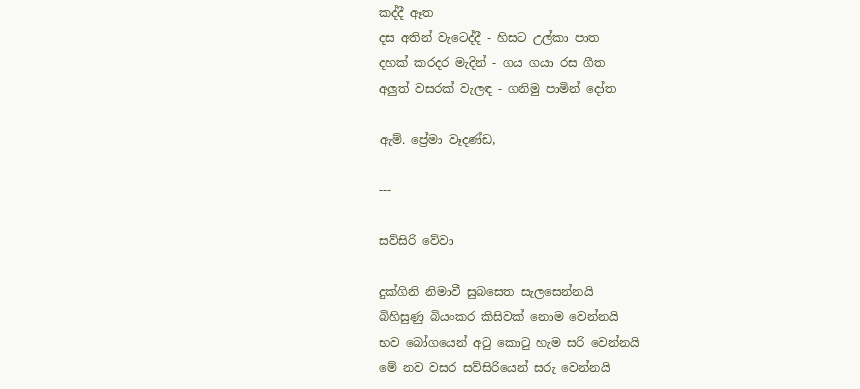කද්දී ඈත
දස අතින් වැටෙද්දී - හිසට උල්කා පාත
දහක් කරදර මැදින් - ගය ගයා රස ගීත
අලුත් වසරක් වැලඳ - ගනිමු පාමින් දෝත

ඇම්. ප්‍රේමා වෑදණ්ඩ,

---

සව්සිරි වේවා

දුක්ගිනි නිමාවී සුබසෙත සැලසෙන්නයි
බිහිසුණු බියංකර කිසිවක් නොම වෙන්නයි
භව බෝගයෙන් අටු කොටු හැම සරි වෙන්නයි
මේ නව වසර සව්සිරියෙන් සරු වෙන්නයි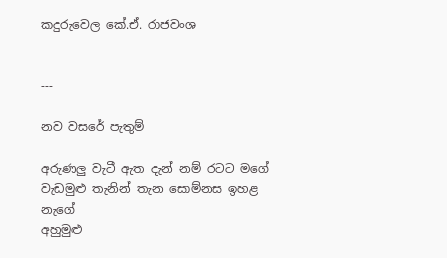කදුරුවෙල කේ‍.ඒ. රාජවංශ


---

නව වසරේ පැතුම්

අරුණලු වැටී ඇත දැන් නම් රටට මගේ
වැඩමුළු තැනින් තැන සොම්නස ඉහළ නැගේ
අහුමුළු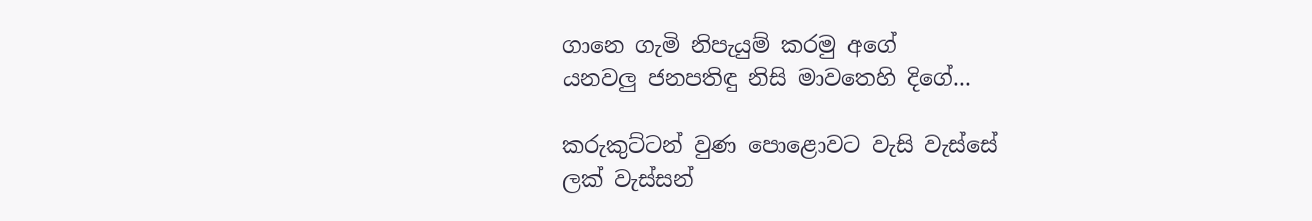ගානෙ ගැමි නිපැයුම් කරමු අගේ
යනවලු ජනපතිඳු නිසි මාවතෙහි දිගේ...

කරුකුට්ටන් වුණ පොළොවට වැසි වැස්සේ
ලක් වැස්සන්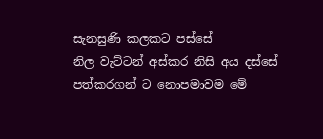සැනසුණි කලකට පස්සේ
නිල වැට්ටන් අස්කර නිසි අය දස්සේ
පත්කරගන් ට නොපමාවම මේ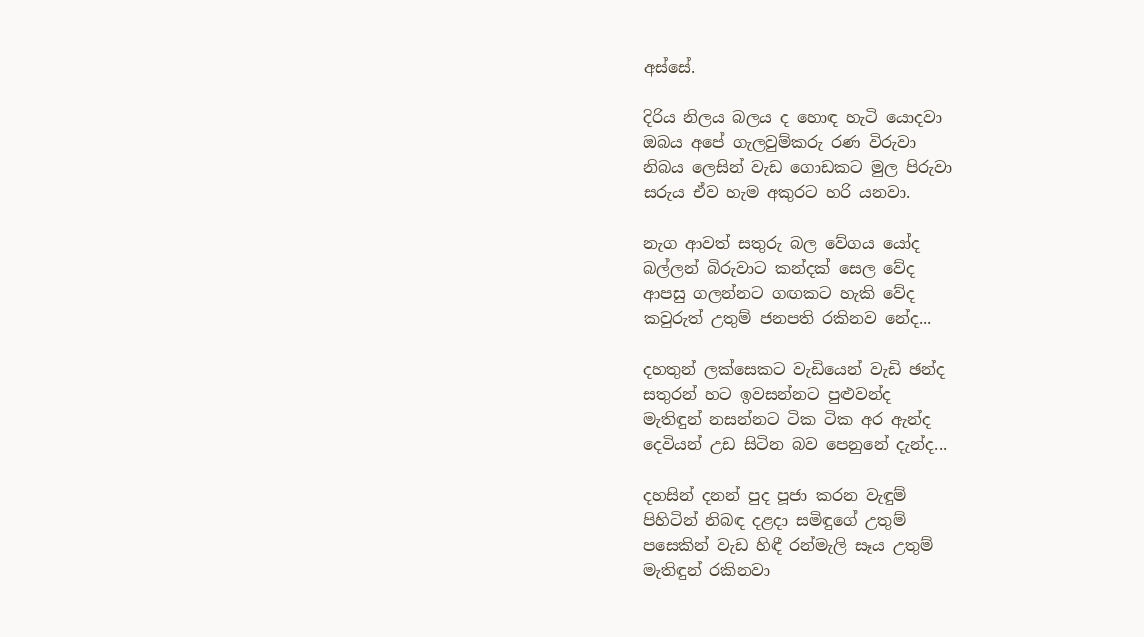අස්සේ.

දිරිය නිලය බලය ද හොඳ හැටි යොදවා
ඔබය අපේ ගැලවුම්කරු රණ විරුවා
නිබය ලෙසින් වැඩ ගොඩකට මුල පිරුවා
සරුය ඒව හැම අකුරට හරි යනවා.

නැග ආවත් සතුරු බල වේගය යෝද
බල්ලන් බිරුවාට කන්දක් සෙල වේද
ආපසු ගලන්නට ගඟකට හැකි වේද
කවුරුත් උතුම් ජනපති රකිනව නේද...

දහතුන් ලක්සෙකට වැඩියෙන් වැඩි ඡන්ද
සතුරන් හට ඉවසන්නට පුළුවන්ද‍
මැතිඳුන් නසන්නට ටික ටික අර ඇන්ද
දෙවියන් උඩ සිටින බව පෙනුනේ දැන්ද...

දහසින් දනන් පුද පූජා කරන වැඳුම්
පිහිටින් නිබඳ දළදා සමිඳුගේ උතුම්
පසෙකින් වැඩ හිඳී රන්මැලි සෑය උතුම්
මැතිඳුන් රකිනවා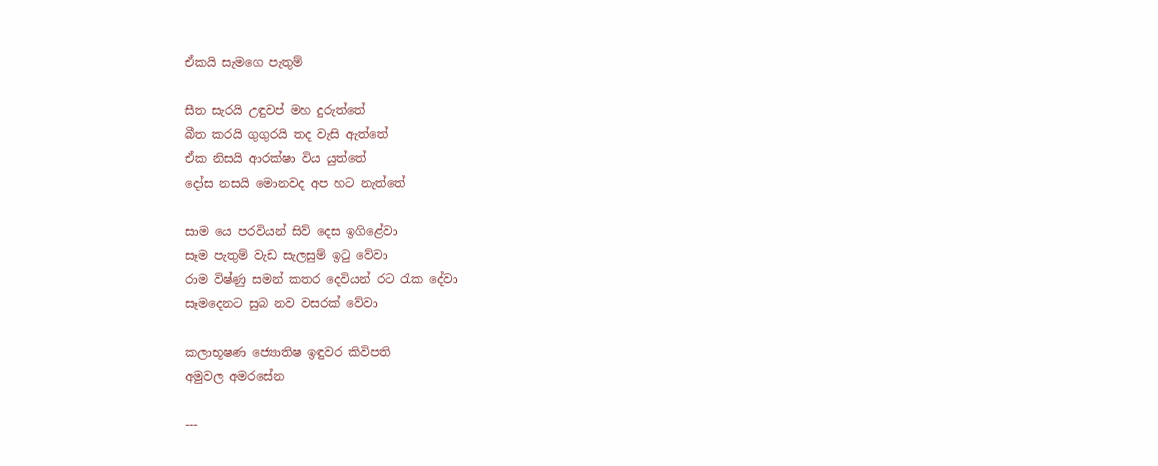ඒකයි සැමගෙ පැතුම්

සීත සැරයි උඳුවප් මහ දුරුත්තේ
බීත කරයි ගුගුරයි තද වැසි ඇත්තේ
ඒක නිසයි ආරක්ෂා විය යුත්තේ
දෝස නසයි මොනවද අප හට නැත්තේ

සාම‍ යෙ පරවියන් සිව් දෙස ඉගිළේවා
සෑම පැතුම් වැඩ සැලසුම් ඉටු වේවා
රාම විෂ්ණු සමන් කතර දෙවියන් රට රැක දේවා
සෑමදෙනට සුබ නව වසරක් වේවා

කලාභූෂණ ජ්‍යොතිෂ ඉඳුවර කිවිපති
අමුවල අමරසේන

---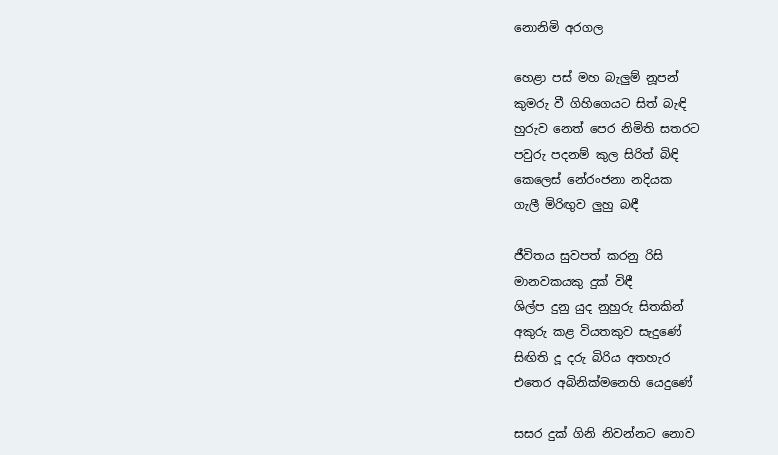නොනිමි අරගල

හෙළා පස් මහ බැලුම් නූපන්
කුමරු වී ගිහිගෙයට සිත් බැඳි
හුරුව නෙත් පෙර නිමිති සතරට
පවුරු පදනම් කුල සිරිත් බිඳි
කෙලෙස් නේරංජනා නදියක
ගැලී මිරිඟුව ලුහු බඳී

ජීවිතය සුවපත් කරනු රිසි
මානවකයකු දුක් විඳී
ශිල්ප දුනු යුද නුහුරු සිතකින්
අකුරු කළ වියතකුව සැදුණේ
සිඟිති දූ දරු බිරිය අතහැර
එතෙර අබිනික්මනෙහි යෙදුණේ

සසර දුක් ගිනි නිවන්නට නොව‍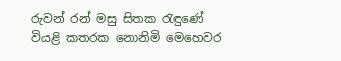රුවන් රන් මසු සිතක රැඳුණේ
වියළි කතරක නොනිමි මෙහෙවර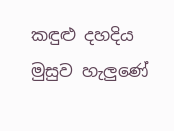කඳුළු දහදිය මුසුව හැලුණේ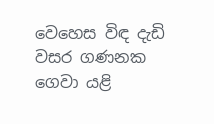වෙහෙස විඳ දැඩි වසර ගණනක
ගෙවා යළි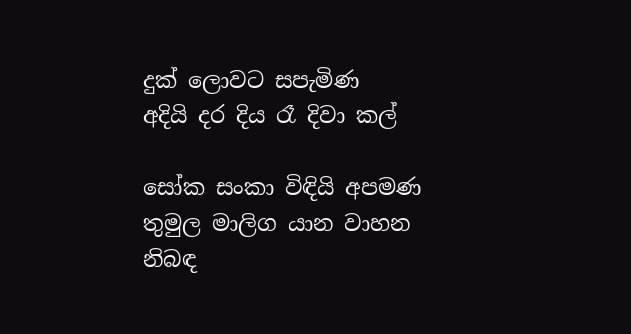දුක් ලොවට සපැමිණ
අදියි දර දිය රෑ දිවා කල්

සෝක සංකා විඳියි අපමණ
තුමුල මාලිග යාන වාහන
නිබඳ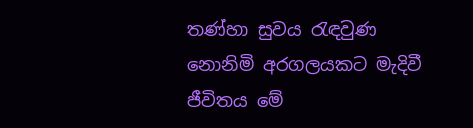තණ්හා සුවය රැඳවුණ
නොනිමි අරගලයකට මැදිවී
ජීවිතය මේ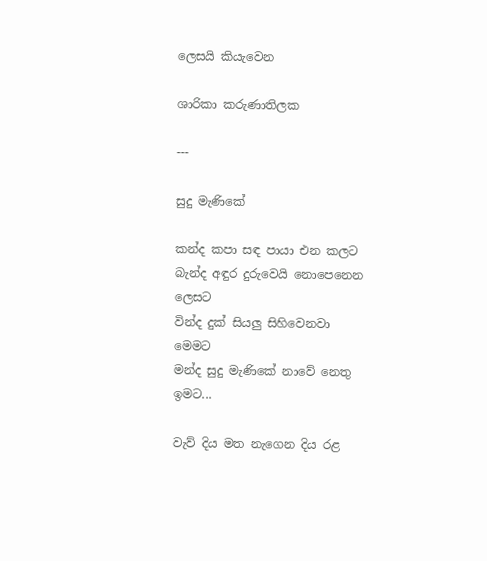ලෙසයි කියැවෙන

ශාරිකා කරුණාතිලක

---

සුදු මැණිකේ

කන්ද කපා සඳ පායා එන කලට
බැන්ද අඳුර දුරුවෙයි නොපෙනෙන ලෙසට
වින්ද දුක් සියලු සිහිවෙනවා මෙමට
මන්ද සුදු මැණිකේ නාවේ නෙතු ඉමට...

වැව් දිය මත නැගෙන දිය රළ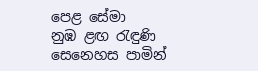පෙළ සේමා
නුඹ ළඟ රැඳුණි සෙනෙහස පාමින්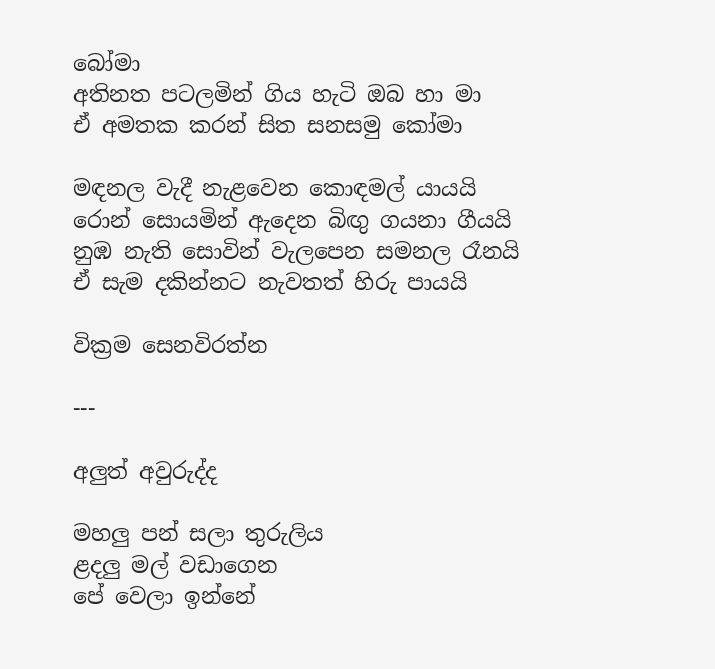බෝමා
අතිනත පටලමින් ගිය හැටි ඔබ හා මා
ඒ අමතක කරන් සිත සනසමු කෝමා

මඳනල වැදී නැළවෙන කොඳමල් යායයි
රොන් සොයමින් ඇදෙන බිඟු ගයනා ගීයයි
නුඹ නැති සොවින් වැලපෙන සමනල රෑනයි
ඒ සැම දකින්නට නැවතත් හිරු පායයි

වික්‍රම සෙනවිරත්න

---

අලුත් අවුරුද්ද

මහලු පන් සලා තුරුලිය
ළදලු මල් වඩාගෙන
පේ වෙලා ඉන්නේ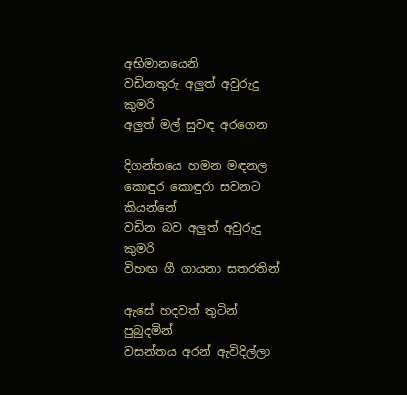අභිමානයෙනි
වඩිනතුරු අලුත් අවුරුදු කුමරි
අලුත් මල් සුවඳ අරගෙන

දිගන්තයෙ හමන මඳනල
කොඳුර කොඳුරා සවනට කියන්නේ
වඩින බව අලුත් අවුරුදු කුමරි
විහඟ ගී ගායනා සතරතින්

ඇසේ හදවත් තුටින් පුබුදමින්
වසන්තය අරන් ඇවිදිල්ලා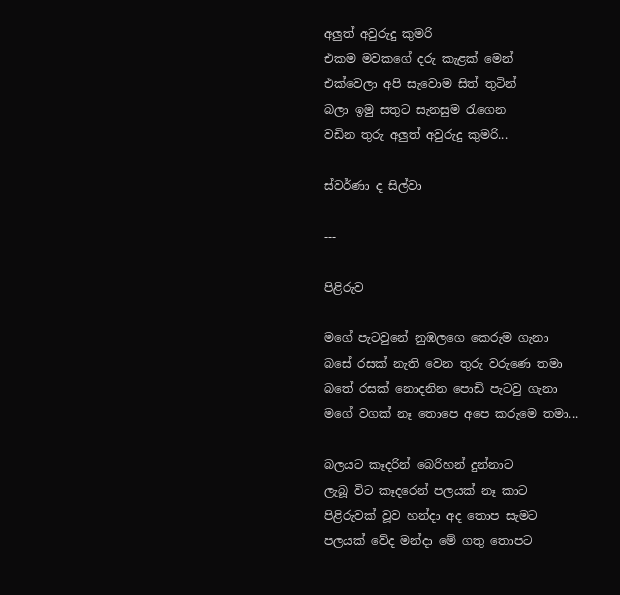අලුත් අවුරුදු කුමරි
එකම මවකගේ දරු කැළක් මෙන්
එක්වෙලා අපි සැවොම සිත් තුටින්
බලා ඉමු සතුට සැනසුම රැගෙන
වඩින තුරු අලුත් අවුරුදු කුමරි...

ස්වර්ණා ද සිල්වා

---

පිළිරුව

මගේ පැටවුනේ නුඹලගෙ කෙරුම ගැනා
බසේ රසක් නැති වෙන තුරු වරුණෙ තමා
බතේ රසක් නොදනින පොඩි පැටවු ගැනා
මගේ වගක් නෑ තොපෙ අපෙ කරුමෙ තමා...

බලයට කෑදරින් බෙරිහන් දුන්නාට
ලැබූ විට කෑදරෙන් පලයක් නෑ කාට
පිළිරුවක් වූව හන්දා අද තොප සැමට
පලයක් වේද මන්දා මේ ගතු තොපට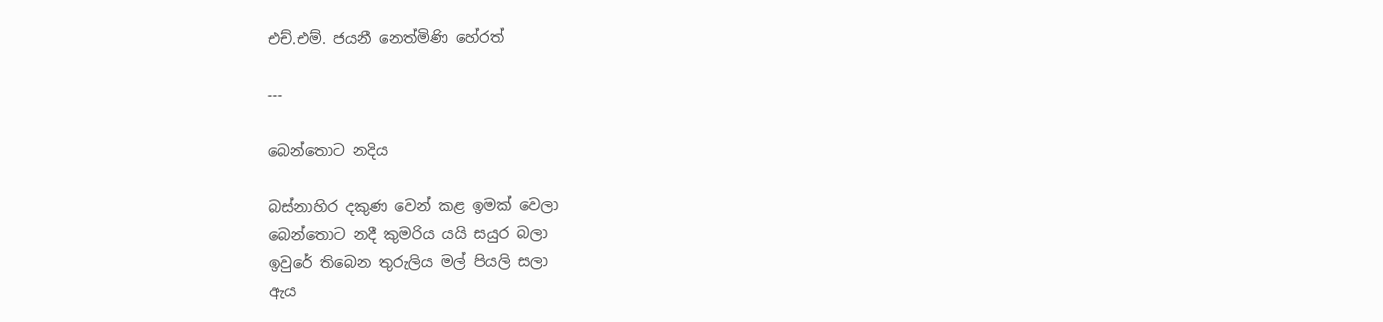එච්‍.එම්. ජයනී නෙත්මිණි හේරත්

---

බෙන්තොට නදිය

බස්නාහිර දකුණ වෙන් කළ ඉමක් වෙලා
බෙන්තොට නදී කුමරිය යයි සයුර බලා
ඉවුරේ තිබෙන තුරුලිය මල් පියලි සලා
ඇය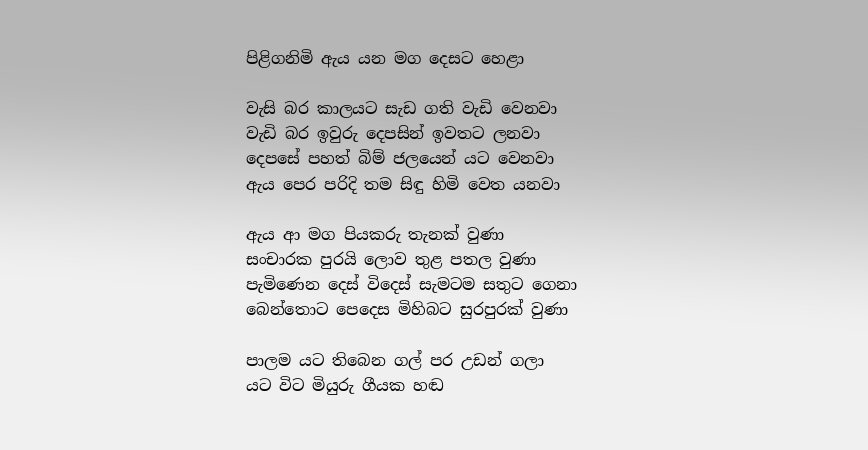පිළිගනිමි ඇය යන මග දෙසට හෙළා

වැසි බර කාලයට සැඩ ගති වැඩි වෙනවා
වැඩි බර ඉවුරු දෙපසින් ඉවතට ලනවා
දෙපසේ පහත් බිම් ජලයෙන් යට වෙනවා
ඇය පෙර පරිදි තම සිඳු හිමි වෙත යනවා

ඇය ආ මග පියකරු තැනක් වුණා
සංචාරක පුරයි ලොව තුළ පතල වුණා
පැමිණෙන දෙස් විදෙස් සැමටම සතුට ගෙනා
බෙන්තොට පෙදෙස මිහිබට සුරපුරක් වුණා

පාලම යට තිබෙන ගල් පර උඩන් ගලා
යට විට මියුරු ගීයක හඬ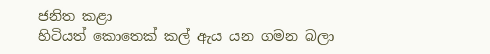ජනිත ‍කළා
හිටියත් කොතෙක් කල් ඇය යන ගමන බලා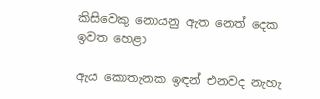කිසිවෙකු නොයනු ඇත නෙත් දෙක ඉවත හෙළා

ඇය කොතැනක ඉඳන් එනවද නැහැ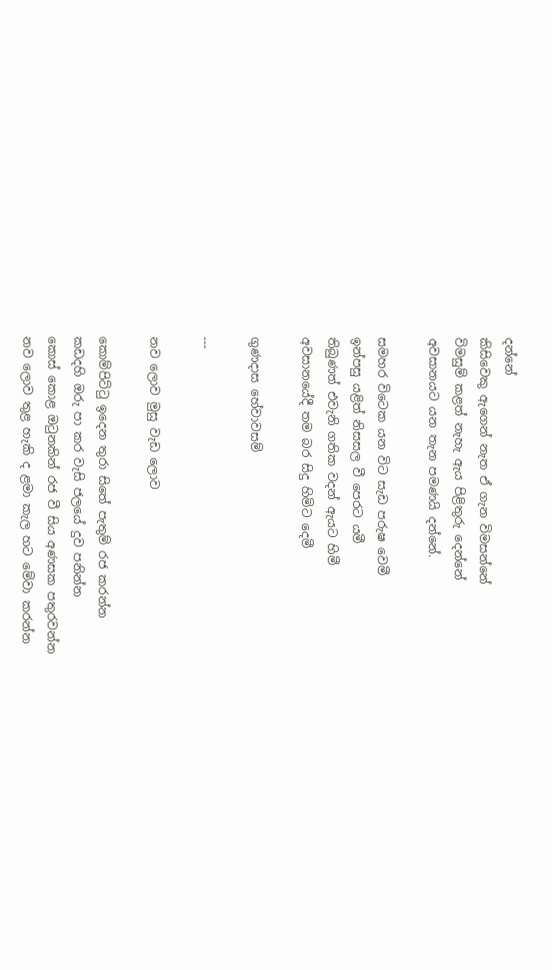දන්නේ
කිසිවෙකු ඇගෙන් නැත ඒ ගැන විමසන්නේ
විමසුම් කළත් නැහැ ඇය පිළිතුරු දෙන්නේ
අවසානයට යන තැන පමණයි දන්නේ.

සමහර විටෙක යන විට සැඩ පරුෂ වෙමී
ඉන්පසු යළිත් නිසසල වී පෙරට යමී
තිබුණත් එවැනි ගතික වදන් ඇයට හිමී
අවසානයේදී තම බර සිදු හිමිට දෙමී

ගුණදාස හේවාවසම්

---

නව ලොව මුසු වැඩ ලොව

කොම්පිට්ටු ඉදෙන තුරා සිතේ පැතුම් රජ කරන්න‍
කඩදහි ඔරු පා කර වැසි ජලයේ දුව පනින්න
කොස් කොළ ඔටුනකින් රජ වී සිය අණසක පතුරවන්න
නව ලොව තුළ හැකි ද ළමා කැල හට මේවා කරන්න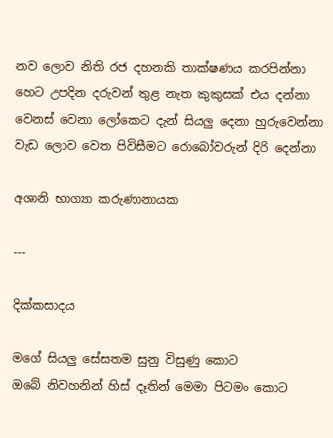නව ලොව නිති රජ දහ‍නකි තාක්ෂණය කරපින්නා
හෙට උපදින දරුවන් තුළ නැත කුකුසක් එය දන්නා
වෙනස් වෙනා ලෝකෙට දැන් සියලු දෙනා හුරුවෙන්නා
වැඩ ලොව වෙත පිවිසීමට රොබෝවරුන් දිරි දෙන්නා

අශානි භාග්‍යා කරුණානායක

---

දික්කසාදය

මගේ සියලු සේසතම සුනු විසුණු කොට
ඔබේ නිවහනින් හිස් දෑතින් මෙමා පිටමං කොට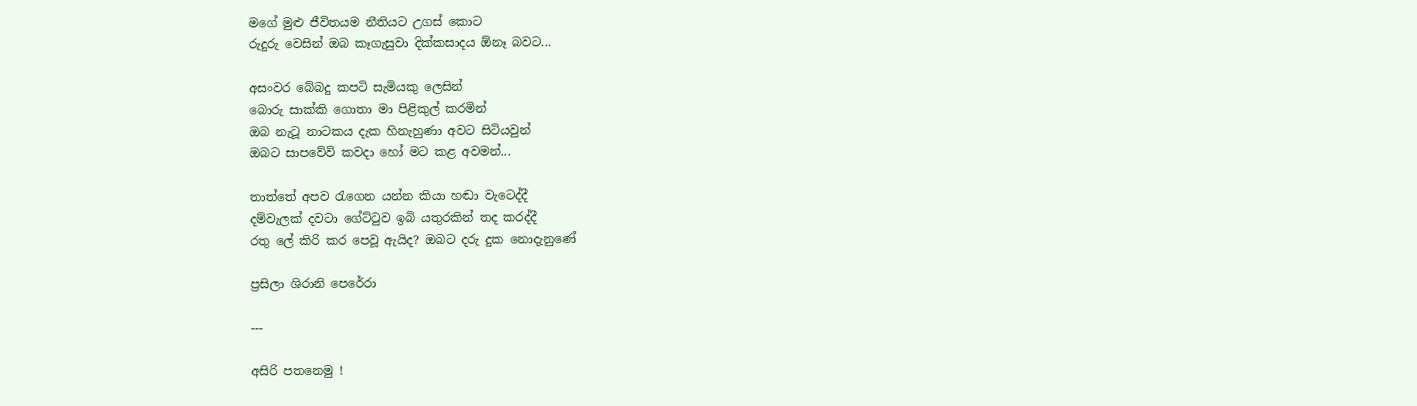මගේ මුළු ජීවිතයම නීතියට උගස් කොට
රුදුරු වෙසින් ඔබ කෑගැසුවා දික්කසාදය ඕනෑ බවට...

අසංවර බේබදු කපටි සැමියකු ලෙසින්
බොරු සාක්කි ගොතා මා පිළිකුල් කරමින්
ඔබ නැටූ නාටකය දැක හිනැහුණා අවට සිටියවුන්
ඔබට සාපවේවි කවදා හෝ මට කළ අවමන්...

තාත්තේ අපව රැගෙන යන්න කියා හඬා වැටෙද්දී
දම්වැලක් දවටා ගේට්ටුව ඉබි යතුරකින් තද කරද්දී
රතු ලේ කිරි කර පෙවූ ඇයිද? ඔබට දරු දුක නොදැනුණේ

ප්‍රසිලා ශිරානි පෙරේරා

---

අසිරි පතනෙමු !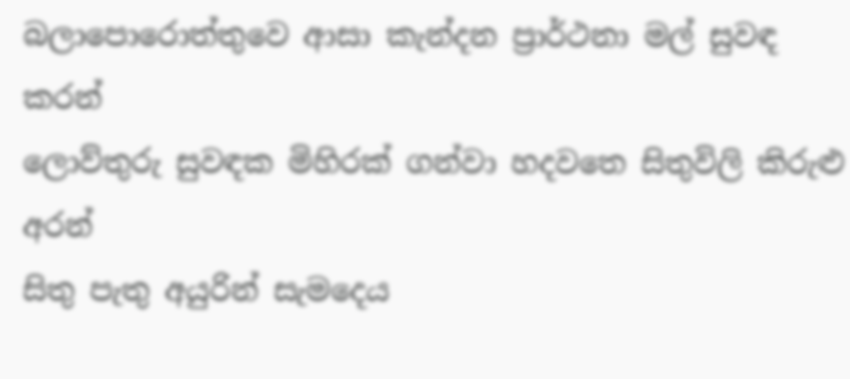බලාපොරොත්තුවෙ ආසා කැන්දන ප්‍රාර්ථනා මල් සුවඳ කරන්
ලොව්තුරු සුවඳක මිහිරක් ගන්වා හදවතෙ සිතුවිලි කිරුළු අරන්‍
සිතු පැතු අයුරින් සැමදෙය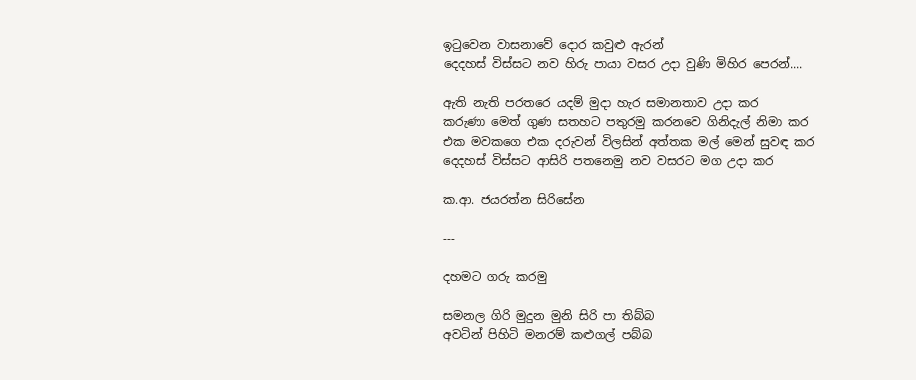ඉටුවෙන වාසනාවේ දොර කවුළු ඇරන්
දෙදහස් විස්සට නව හිරු පායා වසර උදා වුණි මිහිර පෙරන්....

ඇති නැති පරතරෙ යදම් මුදා හැර සමානතාව උදා කර
කරුණා මෙත් ගුණ සතහට පතුරමු කරනවෙ ගිනිදැල් නිමා කර
එක ‍මවකගෙ එක දරුවන් විලසින් අත්තක මල් මෙන් සුවඳ කර
දෙදහස් විස්සට ආසිරි පතනෙමු නව වසරට මග උදා කර

ක.ආ. ජයරත්න සිරිසේන

---

දහමට ගරු කරමු

සමනල ගිරි මුදුන මුනි සිරි පා තිබ්බ
අවටින් පිහිටි මනරම් කළුගල් පබ්බ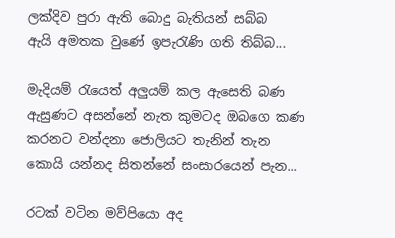ලක්දිව පුරා ඇති බොදු බැතියන් සබ්බ
ඇයි අමතක වුණේ ඉපැරැණි ගති තිබ්බ...

මැදියම් රැයෙත් අලුයම් කල ඇසෙති බණ
ඇසුණට අසන්නේ නැත කුමටද ඔබගෙ කණ
කරනට වන්දනා ජොලියට තැනින් තැන
කොයි යන්නද සිතන්නේ සංසාරයෙන් පැන...

රටක් වටින මව්පියො අද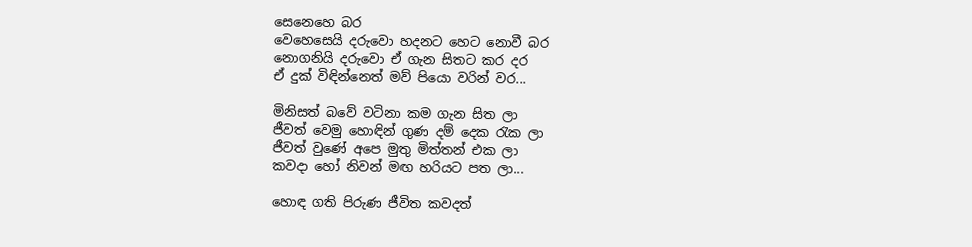සෙනෙහෙ බර
වෙහෙසෙයි දරුවො හදනට හෙට නොවී බර
නොගනියි දරුවො ඒ ගැන සිතට කර දර
ඒ දුක් විඳින්නෙත් මව් පියො වරින් වර...

මිනිසත් බවේ වටිනා කම ගැන සිත ලා
ජීවත් වෙමු හොඳින් ගුණ දම් දෙක රැක ලා
ජීවත් වුණේ අපෙ මුතු මිත්තන් එක ලා
කවදා හෝ නිවන් මඟ හරියට පත ලා...

හොඳ ගති පිරුණ ජීවිත කවදත්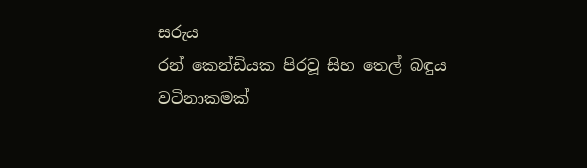සරුය
රන් කෙන්ඩියක පිරවූ සිහ තෙල් බඳුය
වටිනාකමක්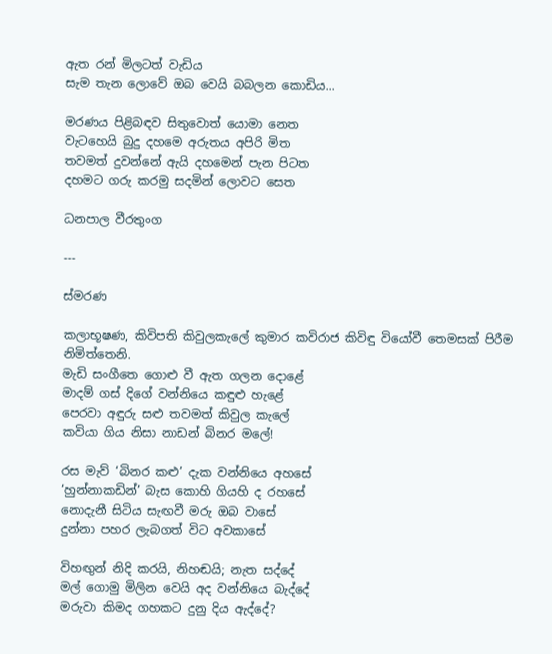ඇත රන් මිලටත් වැඩිය
සැම තැන ලොවේ ඔබ වෙයි බබලන කොඩිය...

මරණය පිළිබඳව සිතුවොත් යොමා නෙත
වැටහෙයි බුදු දහමෙ අරුතය අපිරි මිත
තවමත් දුවන්නේ ඇයි දහමෙන් පැන පිටත
දහ‍මට ගරු කරමු සදමින් ලොවට සෙත

ධනපාල වීරතුංග

---

ස්මරණ

කලාභූෂණ, කිවිපති කිවුලකැලේ කුමාර කවිරාජ කිවිඳු වියෝවී තෙමසක් පිරීම නිමිත්තෙනි‍.
මැඩි සංගීතෙ ගොළු වී ඇත ගලන දොළේ
මාදම් ගස් දිගේ වන්නියෙ කඳුළු හැළේ
පෙරවා අඳුරු සළු තවමත් කිවුල කැලේ
කවියා ගිය නිසා නාඩන් බිනර මලේ!

රස මැව් ‘බිනර කළු’ දැක වන්නියෙ අහසේ
‘හුන්නාකඩින්’ බැස කොහි ගියහි ද රහසේ‍
නොදැනී සිටිය සැඟවී මරු ඔබ වාසේ
දුන්නා පහර ලැබගත් විට අවකාසේ

විහඟුන් නිදි කරයි, නිහඬයි; නැත සද්දේ
මල් ගොමු මිලින වෙයි අද වන්නියෙ බැද්දේ
මරුවා කිමද ගහකට දුනු දිය ඇද්දේ?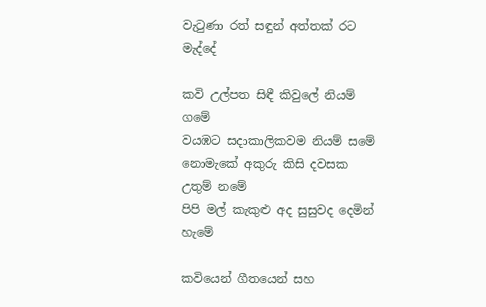වැටුණා රත් සඳුන් අත්තක් රට මැද්දේ

කවි උල්පත සිඳී කිවුලේ නියම් ගමේ
වයඹට සදාකාලිකවම නියම් සමේ
නොමැකේ අකුරු කිසි දවසක උතුම් නමේ
පිපි මල් කැකුළු අද සුසුවද දෙමින් හැමේ

කවියෙන් ගීතයෙන් සහ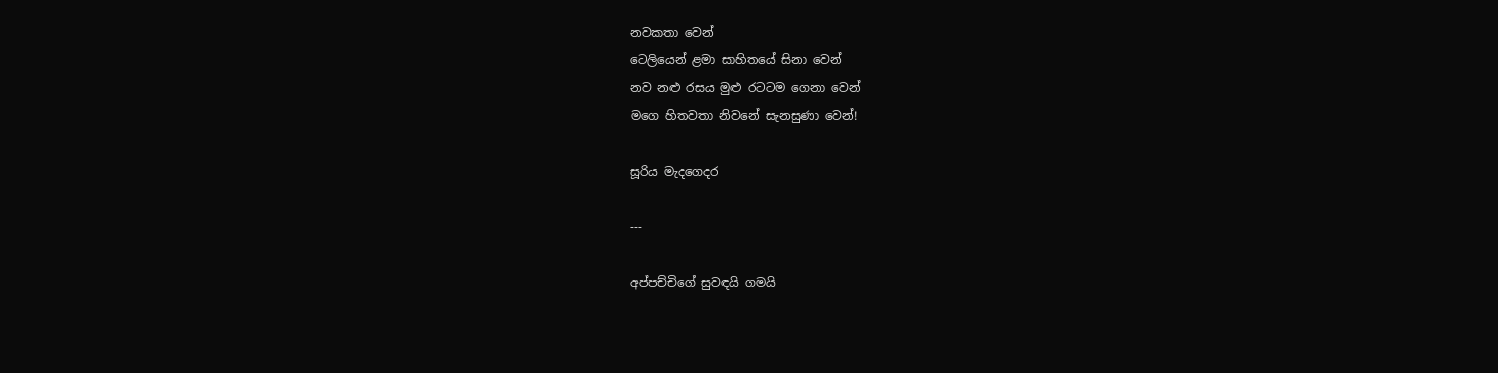නවකතා වෙන්
ටෙලියෙන් ළමා සාහිතයේ සිනා වෙන්
නව නළු රසය මුළු රටටම ගෙනා වෙන්
මගෙ හිතවතා නිවනේ සැනසුණා වෙන්!

සූරිය මැදගෙදර

---

අප්පච්චිගේ සුවඳයි ගමයි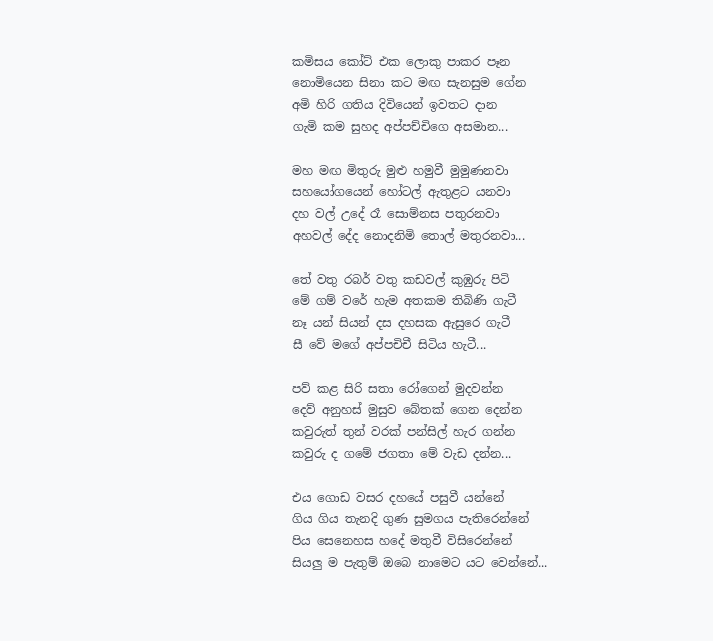කමිසය කෝට් එක ලොකු පාකර පෑන
නොමියෙන සිනා කට මඟ සැනසුම ගේන
අමි හිරි ගතිය දිවියෙන් ඉවතට දාන
ගැමි කම සුහද අප්පච්චිගෙ අසමාන...

මහ මඟ මිතුරු මුළු හමුවී මුමුණනවා
සහ‍යෝගයෙන් හෝටල් ඇතුළට යනවා
දහ වල් උදේ රෑ සොම්නස පතුරනවා
අහවල් දේද නොදනිමි තොල් මතුරනවා...

තේ වතු රබර් වතු කඩවල් කුඹුරු පිටි
මේ ගම් වරේ හැම අතකම තිබිණි ගැටී
නෑ යන් සියන් දස දහසක ඇසුරෙ ගැටී
සී වේ මගේ අප්පචිචී සිටිය හැටී...

පව් කළ සිරි සතා රෝගෙන් මුදවන්න
දෙව් අනුහස් මුසුව බේතක් ගෙන දෙන්න
කවුරුත් තුන් වරක් පන්සිල් හැර ගන්න
කවුරු ද ගමේ ජගතා මේ වැඩ දන්න...

එය ගොඩ වසර දහයේ පසුවී යන්නේ
ගිය ගිය තැනදි ගුණ සුමගය පැතිරෙන්නේ
පිය සෙනෙහස හදේ මතුවී විසිරෙන්නේ
සියලු ම පැතුම් ඔබෙ නාමෙට යට වෙන්නේ...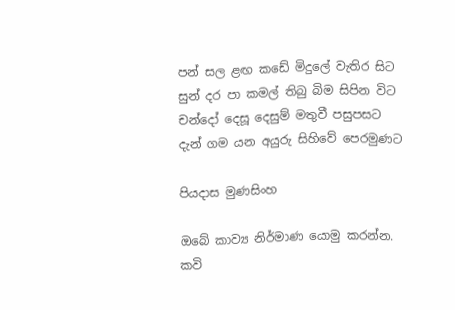පන් සල ළඟ කඩේ මිදුලේ වැතිර සිට
සුන් දර පා කමල් තිබු බිම සිපින විට
චන්දෝ දෙසූ දෙසුම් මතුවී පසුපසට
දැන් ගම යන අයුරු සිහිවේ පෙරමුණට

පියදාස මුණසිංහ

ඔබේ කාව්‍ය නිර්මාණ යොමු කරන්න.
කවි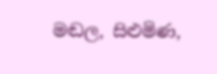මඬල, සිළුමිණ,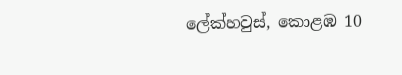ලේක්හවුස්, කොළඹ 10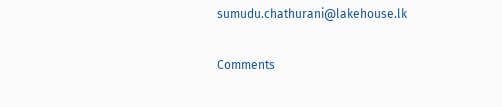sumudu.chathurani@lakehouse.lk

Comments